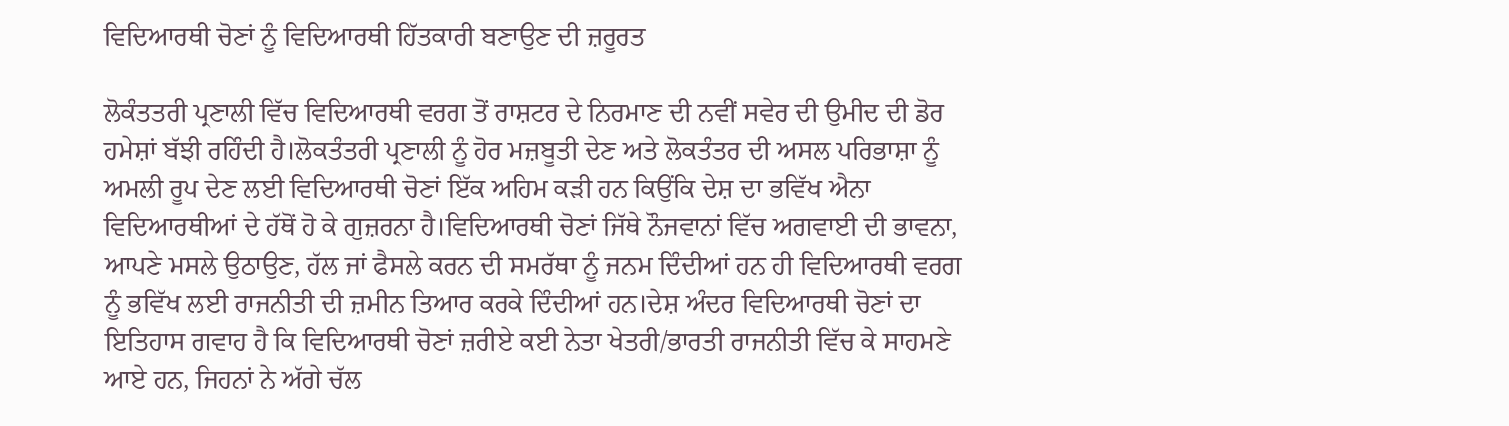ਵਿਦਿਆਰਥੀ ਚੋਣਾਂ ਨੂੰ ਵਿਦਿਆਰਥੀ ਹਿੱਤਕਾਰੀ ਬਣਾਉਣ ਦੀ ਜ਼ਰੂਰਤ

ਲੋਕੰਤਤਰੀ ਪ੍ਰਣਾਲੀ ਵਿੱਚ ਵਿਦਿਆਰਥੀ ਵਰਗ ਤੋਂ ਰਾਸ਼ਟਰ ਦੇ ਨਿਰਮਾਣ ਦੀ ਨਵੀਂ ਸਵੇਰ ਦੀ ਉਮੀਦ ਦੀ ਡੋਰ ਹਮੇਸ਼ਾਂ ਬੱਝੀ ਰਹਿੰਦੀ ਹੈ।ਲੋਕਤੰਤਰੀ ਪ੍ਰਣਾਲੀ ਨੂੰ ਹੋਰ ਮਜ਼ਬੂਤੀ ਦੇਣ ਅਤੇ ਲੋਕਤੰਤਰ ਦੀ ਅਸਲ ਪਰਿਭਾਸ਼ਾ ਨੂੰ ਅਮਲੀ ਰੂਪ ਦੇਣ ਲਈ ਵਿਦਿਆਰਥੀ ਚੋਣਾਂ ਇੱਕ ਅਹਿਮ ਕੜੀ ਹਨ ਕਿਉਂਕਿ ਦੇਸ਼ ਦਾ ਭਵਿੱਖ ਐਨਾ ਵਿਦਿਆਰਥੀਆਂ ਦੇ ਹੱਥੋਂ ਹੋ ਕੇ ਗੁਜ਼ਰਨਾ ਹੈ।ਵਿਦਿਆਰਥੀ ਚੋਣਾਂ ਜਿੱਥੇ ਨੌਜਵਾਨਾਂ ਵਿੱਚ ਅਗਵਾਈ ਦੀ ਭਾਵਨਾ, ਆਪਣੇ ਮਸਲੇ ਉਠਾਉਣ, ਹੱਲ ਜਾਂ ਫੈਸਲੇ ਕਰਨ ਦੀ ਸਮਰੱਥਾ ਨੂੰ ਜਨਮ ਦਿੰਦੀਆਂ ਹਨ ਹੀ ਵਿਦਿਆਰਥੀ ਵਰਗ ਨੂੰ ਭਵਿੱਖ ਲਈ ਰਾਜਨੀਤੀ ਦੀ ਜ਼ਮੀਨ ਤਿਆਰ ਕਰਕੇ ਦਿੰਦੀਆਂ ਹਨ।ਦੇਸ਼ ਅੰਦਰ ਵਿਦਿਆਰਥੀ ਚੋਣਾਂ ਦਾ ਇਤਿਹਾਸ ਗਵਾਹ ਹੈ ਕਿ ਵਿਦਿਆਰਥੀ ਚੋਣਾਂ ਜ਼ਰੀਏ ਕਈ ਨੇਤਾ ਖੇਤਰੀ/ਭਾਰਤੀ ਰਾਜਨੀਤੀ ਵਿੱਚ ਕੇ ਸਾਹਮਣੇ ਆਏ ਹਨ, ਜਿਹਨਾਂ ਨੇ ਅੱਗੇ ਚੱਲ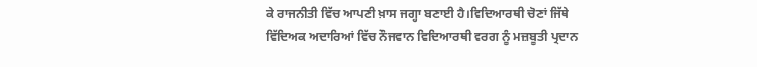ਕੇ ਰਾਜਨੀਤੀ ਵਿੱਚ ਆਪਣੀ ਖ਼ਾਸ ਜਗ੍ਹਾ ਬਣਾਈ ਹੈ।ਵਿਦਿਆਰਥੀ ਚੋਣਾਂ ਜਿੱਥੇ ਵਿੱਦਿਅਕ ਅਦਾਰਿਆਂ ਵਿੱਚ ਨੌਜਵਾਨ ਵਿਦਿਆਰਥੀ ਵਰਗ ਨੂੰ ਮਜ਼ਬੂਤੀ ਪ੍ਰਦਾਨ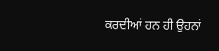ਕਰਦੀਆਂ ਹਨ ਹੀ ਉਹਨਾਂ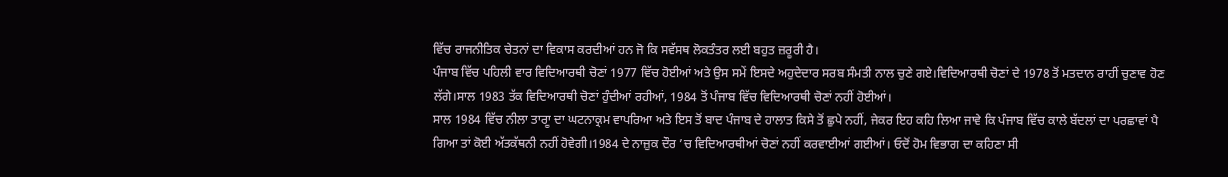ਵਿੱਚ ਰਾਜਨੀਤਿਕ ਚੇਤਨਾਂ ਦਾ ਵਿਕਾਸ ਕਰਦੀਆਂ ਹਨ ਜੋ ਕਿ ਸਵੱਸਥ ਲੋਕਤੰਤਰ ਲਈ ਬਹੁਤ ਜ਼ਰੂਰੀ ਹੈ।
ਪੰਜਾਬ ਵਿੱਚ ਪਹਿਲੀ ਵਾਰ ਵਿਦਿਆਰਥੀ ਚੋਣਾਂ 1977 ਵਿੱਚ ਹੋਈਆਂ ਅਤੇ ਉਸ ਸਮੇਂ ਇਸਦੇ ਅਹੁਦੇਦਾਰ ਸਰਬ ਸੰਮਤੀ ਨਾਲ ਚੁਣੇ ਗਏ।ਵਿਦਿਆਰਥੀ ਚੋਣਾਂ ਦੇ 1978 ਤੋਂ ਮਤਦਾਨ ਰਾਹੀਂ ਚੁਣਾਵ ਹੋਣ ਲੱਗੇ।ਸਾਲ 1983 ਤੱਕ ਵਿਦਿਆਰਥੀ ਚੋਣਾਂ ਹੁੰਦੀਆਂ ਰਹੀਆਂ, 1984 ਤੋਂ ਪੰਜਾਬ ਵਿੱਚ ਵਿਦਿਆਰਥੀ ਚੋਣਾਂ ਨਹੀਂ ਹੋਈਆਂ।
ਸਾਲ 1984 ਵਿੱਚ ਨੀਲਾ ਤਾਰਾੂ ਦਾ ਘਟਨਾਕ੍ਰਮ ਵਾਪਰਿਆ ਅਤੇ ਇਸ ਤੋਂ ਬਾਦ ਪੰਜਾਬ ਦੇ ਹਾਲਾਤ ਕਿਸੇ ਤੋਂ ਛੁਪੇ ਨਹੀਂ, ਜੇਕਰ ਇਹ ਕਹਿ ਲਿਆ ਜਾਵੇ ਕਿ ਪੰਜਾਬ ਵਿੱਚ ਕਾਲੇ ਬੱਦਲਾਂ ਦਾ ਪਰਛਾਵਾਂ ਪੈ ਗਿਆ ਤਾਂ ਕੋਈ ਅੱਤਕੱਥਨੀ ਨਹੀਂ ਹੋਵੇਗੀ।1984 ਦੇ ਨਾਜ਼ੁਕ ਦੌਰ ’ਚ ਵਿਦਿਆਰਥੀਆਂ ਚੋਣਾਂ ਨਹੀਂ ਕਰਵਾਈਆਂ ਗਈਆਂ। ਓਦੋਂ ਹੋਮ ਵਿਭਾਗ ਦਾ ਕਹਿਣਾ ਸੀ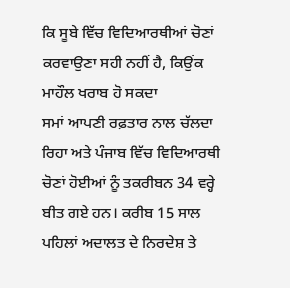ਕਿ ਸੂਬੇ ਵਿੱਚ ਵਿਦਿਆਰਥੀਆਂ ਚੋਣਾਂ ਕਰਵਾਉਣਾ ਸਹੀ ਨਹੀਂ ਹੈ, ਕਿਉਂਕ ਮਾਹੌਲ ਖਰਾਬ ਹੋ ਸਕਦਾ
ਸਮਾਂ ਆਪਣੀ ਰਫ਼ਤਾਰ ਨਾਲ ਚੱਲਦਾ ਰਿਹਾ ਅਤੇ ਪੰਜਾਬ ਵਿੱਚ ਵਿਦਿਆਰਥੀ ਚੋਣਾਂ ਹੋਈਆਂ ਨੂੰ ਤਕਰੀਬਨ 34 ਵਰ੍ਹੇ ਬੀਤ ਗਏ ਹਨ। ਕਰੀਬ 15 ਸਾਲ ਪਹਿਲਾਂ ਅਦਾਲਤ ਦੇ ਨਿਰਦੇਸ਼ ਤੇ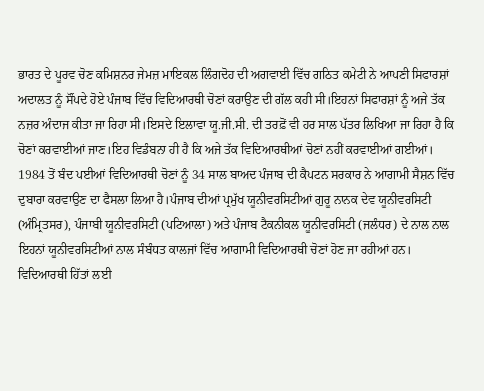ਭਾਰਤ ਦੇ ਪੂਰਵ ਚੋਣ ਕਮਿਸ਼ਨਰ ਜੇਮਜ਼ ਮਾਇਕਲ ਲਿੰਗਦੋਹ ਦੀ ਅਗਵਾਈ ਵਿੱਚ ਗਠਿਤ ਕਮੇਟੀ ਨੇ ਆਪਣੀ ਸਿਫਾਰਸ਼ਾਂ ਅਦਾਲਤ ਨੂੰ ਸੌਂਪਦੇ ਹੋਏ ਪੰਜਾਬ ਵਿੱਚ ਵਿਦਿਆਰਥੀ ਚੋਣਾਂ ਕਰਾਉਣ ਦੀ ਗੱਲ ਕਹੀ ਸੀ।ਇਹਨਾਂ ਸਿਫਾਰਸ਼ਾਂ ਨੂੰ ਅਜੇ ਤੱਕ ਨਜ਼ਰ ਅੰਦਾਜ ਕੀਤਾ ਜਾ ਰਿਹਾ ਸੀ।ਇਸਦੇ ਇਲਾਵਾ ਯੂ.ਜੀ.ਸੀ. ਦੀ ਤਰਫ਼ੋਂ ਵੀ ਹਰ ਸਾਲ ਪੱਤਰ ਲਿਖਿਆ ਜਾ ਰਿਹਾ ਹੈ ਕਿ ਚੋਣਾਂ ਕਰਵਾਈਆਂ ਜਾਣ।ਇਹ ਵਿਡੰਬਨਾ ਹੀ ਹੈ ਕਿ ਅਜੇ ਤੱਕ ਵਿਦਿਆਰਥੀਆਂ ਚੋਣਾਂ ਨਹੀਂ ਕਰਵਾਈਆਂ ਗਈਆਂ।
1984 ਤੋਂ ਬੰਦ ਪਈਆਂ ਵਿਦਿਆਰਥੀ ਚੋਣਾਂ ਨੂੰ 34 ਸਾਲ ਬਾਅਦ ਪੰਜਾਬ ਦੀ ਕੈਪਟਨ ਸਰਕਾਰ ਨੇ ਆਗਾਮੀ ਸੈਸ਼ਨ ਵਿੱਚ ਦੁਬਾਰਾ ਕਰਵਾਉਣ ਦਾ ਫੈਸਲਾ ਲਿਆ ਹੈ।ਪੰਜਾਬ ਦੀਆਂ ਪ੍ਰਮੁੱਖ ਯੂਨੀਵਰਸਿਟੀਆਂ ਗੁਰੂ ਨਾਨਕ ਦੇਵ ਯੂਨੀਵਰਸਿਟੀ (ਅੰਮ੍ਰਿਤਸਰ), ਪੰਜਾਬੀ ਯੂਨੀਵਰਸਿਟੀ (ਪਟਿਆਲਾ) ਅਤੇ ਪੰਜਾਬ ਟੈਕਨੀਕਲ ਯੂਨੀਵਰਸਿਟੀ (ਜਲੰਧਰ) ਦੇ ਨਾਲ ਨਾਲ ਇਹਨਾਂ ਯੂਨੀਵਰਸਿਟੀਆਂ ਨਾਲ ਸੰਬੰਧਤ ਕਾਲਜਾਂ ਵਿੱਚ ਆਗਾਮੀ ਵਿਦਿਆਰਥੀ ਚੋਣਾਂ ਹੋਣ ਜਾ ਰਹੀਆਂ ਹਨ।
ਵਿਦਿਆਰਥੀ ਹਿੱਤਾਂ ਲਈ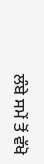ਲੰਬੇ ਸਮੇਂ ਤੋਂ ਵੱਖੋ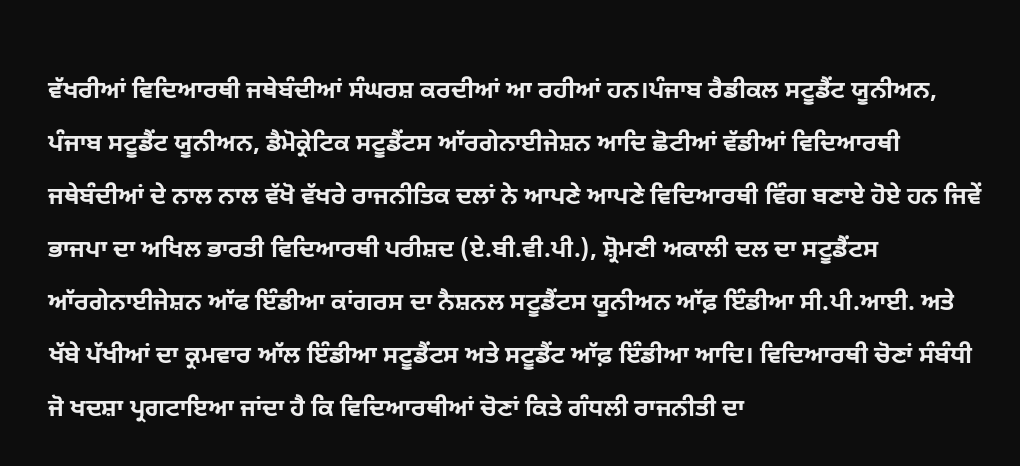ਵੱਖਰੀਆਂ ਵਿਦਿਆਰਥੀ ਜਥੇਬੰਦੀਆਂ ਸੰਘਰਸ਼ ਕਰਦੀਆਂ ਆ ਰਹੀਆਂ ਹਨ।ਪੰਜਾਬ ਰੈਡੀਕਲ ਸਟੂਡੈਂਟ ਯੂਨੀਅਨ, ਪੰਜਾਬ ਸਟੂਡੈਂਟ ਯੂਨੀਅਨ, ਡੈਮੋਕ੍ਰੇਟਿਕ ਸਟੂਡੈਂਟਸ ਆੱਰਗੇਨਾਈਜੇਸ਼ਨ ਆਦਿ ਛੋਟੀਆਂ ਵੱਡੀਆਂ ਵਿਦਿਆਰਥੀ ਜਥੇਬੰਦੀਆਂ ਦੇ ਨਾਲ ਨਾਲ ਵੱਖੋ ਵੱਖਰੇ ਰਾਜਨੀਤਿਕ ਦਲਾਂ ਨੇ ਆਪਣੇ ਆਪਣੇ ਵਿਦਿਆਰਥੀ ਵਿੰਗ ਬਣਾਏ ਹੋਏ ਹਨ ਜਿਵੇਂ ਭਾਜਪਾ ਦਾ ਅਖਿਲ ਭਾਰਤੀ ਵਿਦਿਆਰਥੀ ਪਰੀਸ਼ਦ (ਏ.ਬੀ.ਵੀ.ਪੀ.), ਸ਼੍ਰੋਮਣੀ ਅਕਾਲੀ ਦਲ ਦਾ ਸਟੂਡੈਂਟਸ ਆੱਰਗੇਨਾਈਜੇਸ਼ਨ ਆੱਫ ਇੰਡੀਆ ਕਾਂਗਰਸ ਦਾ ਨੈਸ਼ਨਲ ਸਟੂਡੈਂਟਸ ਯੂਨੀਅਨ ਆੱਫ਼ ਇੰਡੀਆ ਸੀ.ਪੀ.ਆਈ. ਅਤੇ ਖੱਬੇ ਪੱਖੀਆਂ ਦਾ ਕ੍ਰਮਵਾਰ ਆੱਲ ਇੰਡੀਆ ਸਟੂਡੈਂਟਸ ਅਤੇ ਸਟੂਡੈਂਟ ਆੱਫ਼ ਇੰਡੀਆ ਆਦਿ। ਵਿਦਿਆਰਥੀ ਚੋਣਾਂ ਸੰਬੰਧੀ ਜੋ ਖਦਸ਼ਾ ਪ੍ਰਗਟਾਇਆ ਜਾਂਦਾ ਹੈ ਕਿ ਵਿਦਿਆਰਥੀਆਂ ਚੋਣਾਂ ਕਿਤੇ ਗੰਧਲੀ ਰਾਜਨੀਤੀ ਦਾ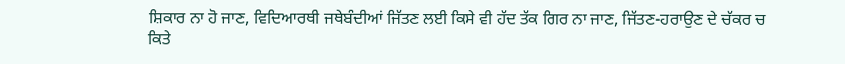ਸ਼ਿਕਾਰ ਨਾ ਹੋ ਜਾਣ, ਵਿਦਿਆਰਥੀ ਜਥੇਬੰਦੀਆਂ ਜਿੱਤਣ ਲਈ ਕਿਸੇ ਵੀ ਹੱਦ ਤੱਕ ਗਿਰ ਨਾ ਜਾਣ, ਜਿੱਤਣ-ਹਰਾਉਣ ਦੇ ਚੱਕਰ ਚ ਕਿਤੇ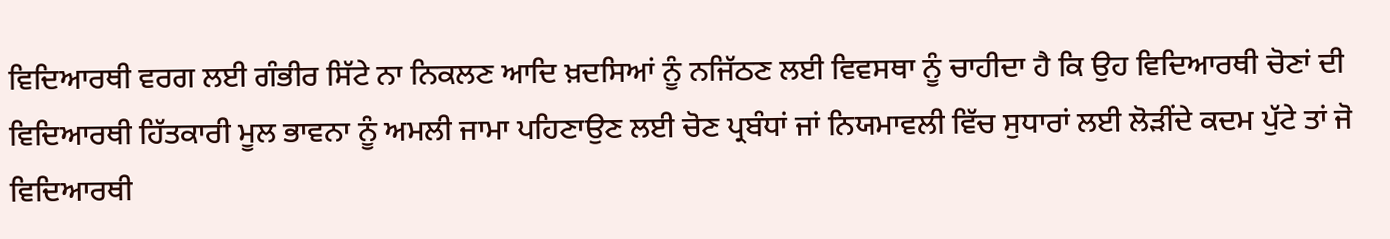ਵਿਦਿਆਰਥੀ ਵਰਗ ਲਈ ਗੰਭੀਰ ਸਿੱਟੇ ਨਾ ਨਿਕਲਣ ਆਦਿ ਖ਼ਦਸਿਆਂ ਨੂੰ ਨਜਿੱਠਣ ਲਈ ਵਿਵਸਥਾ ਨੂੰ ਚਾਹੀਦਾ ਹੈ ਕਿ ਉਹ ਵਿਦਿਆਰਥੀ ਚੋਣਾਂ ਦੀ ਵਿਦਿਆਰਥੀ ਹਿੱਤਕਾਰੀ ਮੂਲ ਭਾਵਨਾ ਨੂੰ ਅਮਲੀ ਜਾਮਾ ਪਹਿਣਾਉਣ ਲਈ ਚੋਣ ਪ੍ਰਬੰਧਾਂ ਜਾਂ ਨਿਯਮਾਵਲੀ ਵਿੱਚ ਸੁਧਾਰਾਂ ਲਈ ਲੋੜੀਂਦੇ ਕਦਮ ਪੁੱਟੇ ਤਾਂ ਜੋ ਵਿਦਿਆਰਥੀ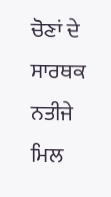ਚੋਣਾਂ ਦੇ ਸਾਰਥਕ ਨਤੀਜੇ ਮਿਲ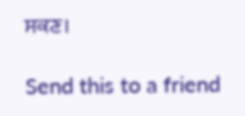ਸਕਣ।

Send this to a friend